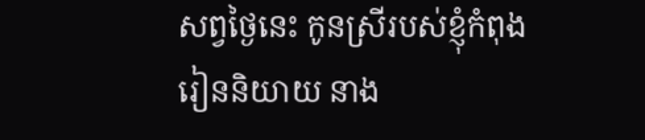សព្វថ្ងៃនេះ កូនស្រីរបស់ខ្ញុំកំពុងរៀននិយាយ នាង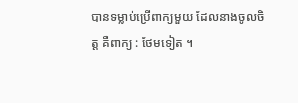បានទម្លាប់ប្រើពាក្យមួយ ដែលនាងចូលចិត្ត គឺពាក្យ : ថែមទៀត ។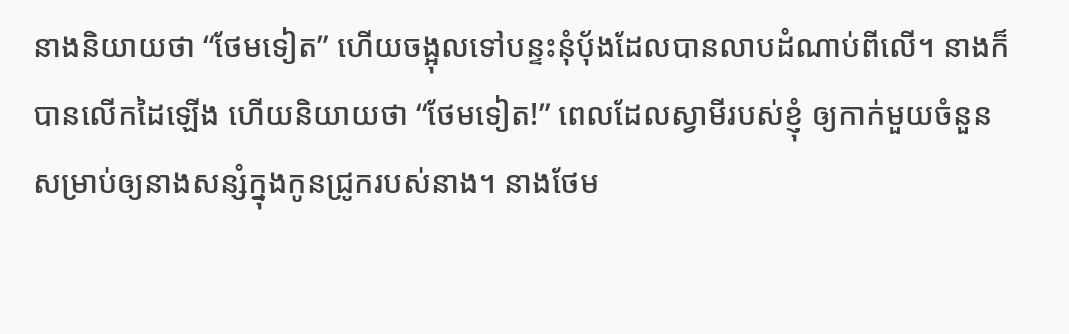នាងនិយាយថា “ថែមទៀត” ហើយចង្អុលទៅបន្ទះនុំប៉័ងដែលបានលាបដំណាប់ពីលើ។ នាងក៏បានលើកដៃឡើង ហើយនិយាយថា “ថែមទៀត!” ពេលដែលស្វាមីរបស់ខ្ញុំ ឲ្យកាក់មួយចំនួន សម្រាប់ឲ្យនាងសន្សំក្នុងកូនជ្រូករបស់នាង។ នាងថែម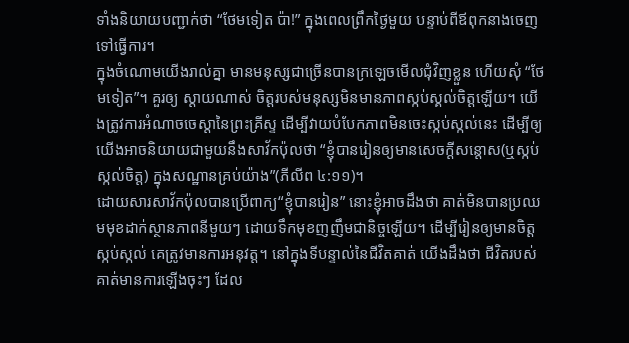ទាំងនិយាយបញ្ជាក់ថា “ថែមទៀត ប៉ា!” ក្នុងពេលព្រឹកថ្ងៃមួយ បន្ទាប់ពីឪពុកនាងចេញទៅធ្វើការ។
ក្នុងចំណោមយើងរាល់គ្នា មានមនុស្សជាច្រើនបានក្រឡេចមើលជុំវិញខ្លួន ហើយសុំ “ថែមទៀត”។ គួរឲ្យ ស្តាយណាស់ ចិត្តរបស់មនុស្សមិនមានភាពស្កប់ស្គល់ចិត្តឡើយ។ យើងត្រូវការអំណាចចេស្តានៃព្រះគ្រីស្ទ ដើម្បីវាយបំបែកភាពមិនចេះស្កប់ស្កល់នេះ ដើម្បីឲ្យយើងអាចនិយាយជាមួយនឹងសាវ័កប៉ុលថា “ខ្ញុំបានរៀនឲ្យមានសេចក្តីសន្តោស(ឬស្កប់ស្កល់ចិត្ត) ក្នុងសណ្ឋានគ្រប់យ៉ាង”(ភីលីព ៤:១១)។
ដោយសារសាវ័កប៉ុលបានប្រើពាក្យ“ខ្ញុំបានរៀន” នោះខ្ញុំអាចដឹងថា គាត់មិនបានប្រឈមមុខដាក់ស្ថានភាពនីមួយៗ ដោយទឹកមុខញញឹមជានិច្ចឡើយ។ ដើម្បីរៀនឲ្យមានចិត្តស្កប់ស្កល់ គេត្រូវមានការអនុវត្ត។ នៅក្នុងទីបន្ទាល់នៃជីវិតគាត់ យើងដឹងថា ជីវិតរបស់គាត់មានការឡើងចុះៗ ដែល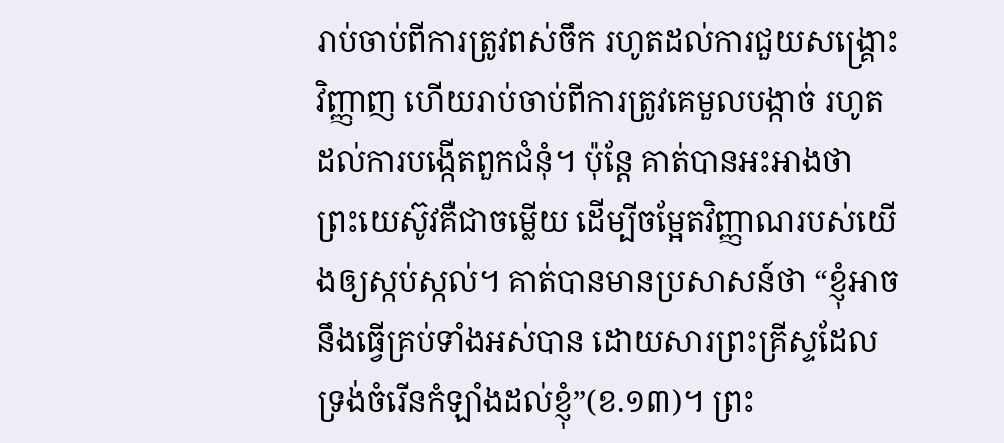រាប់ចាប់ពីការត្រូវពស់ចឹក រហូតដល់ការជួយសង្គ្រោះវិញ្ញាញ ហើយរាប់ចាប់ពីការត្រូវគេមួលបង្កាច់ រហូតដល់ការបង្កើតពួកជំនុំ។ ប៉ុន្តែ គាត់បានអះអាងថា ព្រះយេស៊ូវគឺជាចម្លើយ ដើម្បីចម្អែតវិញ្ញាណរបស់យើងឲ្យស្កប់ស្កល់។ គាត់បានមានប្រសាសន៍ថា “ខ្ញុំអាចនឹងធ្វើគ្រប់ទាំងអស់បាន ដោយសារព្រះគ្រីស្ទដែលទ្រង់ចំរើនកំឡាំងដល់ខ្ញុំ”(ខ.១៣)។ ព្រះ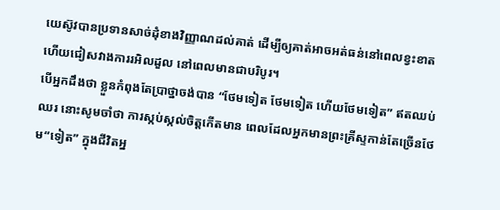យេស៊ូវបានប្រទានសាច់ដុំខាងវិញ្ញាណដល់គាត់ ដើម្បីឲ្យគាត់អាចអត់ធន់នៅពេលខ្វះខាត ហើយជៀសវាងការរអិលដួល នៅពេលមានជាបរិបូរ។
បើអ្នកដឹងថា ខ្លួនកំពុងតែប្រាថ្នាចង់បាន “ថែមទៀត ថែមទៀត ហើយថែមទៀត” ឥតឈប់ឈរ នោះសូមចាំថា ការស្កប់ស្កល់ចិត្តកើតមាន ពេលដែលអ្នកមានព្រះគ្រីស្ទកាន់តែច្រើនថែម“ទៀត” ក្នុងជីវិតអ្ន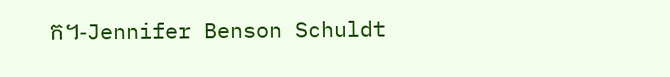ក។-Jennifer Benson Schuldt